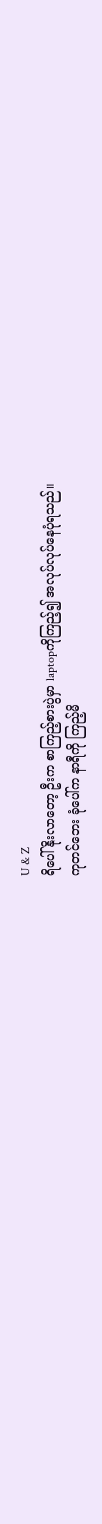U & Z
ရိပေါ်နိုးလာတော့ ဦးက စာကြည့်စားပွဲမှာ laptopကိုကြည့်၍ အလုပ်လုပ်နေပုံရသည်။
ကုတင်ဘေး ခုံပေါ်က နာရီကို ကြည့်မိ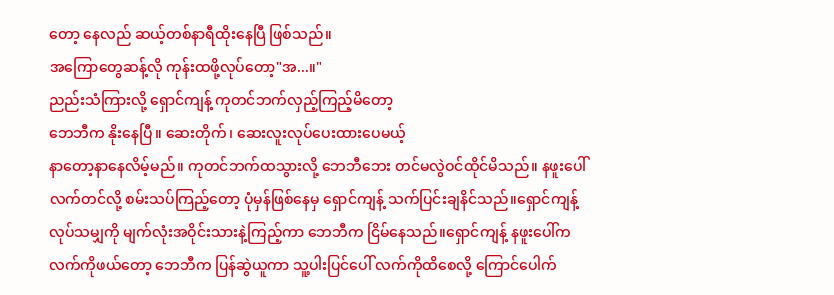တော့ နေလည် ဆယ့်တစ်နာရီထိုးနေပြီ ဖြစ်သည်။
အကြောတွေဆန့်လို ကုန်းထဖို့လုပ်တော့"အ...။"
ညည်းသံကြားလို့ ရှောင်ကျန့် ကုတင်ဘက်လှည့်ကြည့်မိတော့
ဘေဘီက နိုးနေပြီ။ ဆေးတိုက်၊ ဆေးလူးလုပ်ပေးထားပေမယ့်
နာတော့နာနေလိမ့်မည်။ ကုတင်ဘက်ထသွားလို့ ဘေဘီဘေး တင်မလွဲဝင်ထိုင်မိသည်။ နဖူးပေါ်လက်တင်လို့ စမ်းသပ်ကြည့်တော့ ပုံမှန်ဖြစ်နေမှ ရှောင်ကျန့် သက်ပြင်းချနိင်သည်။ရှောင်ကျန့်လုပ်သမျှကို မျက်လုံးအဝိုင်းသားနဲ့ကြည့်ကာ ဘေဘီက ငြိမ်နေသည်။ရှောင်ကျန့် နဖူးပေါ်က လက်ကိုဖယ်တော့ ဘေဘီက ပြန်ဆွဲယူကာ သူ့ပါးပြင်ပေါ် လက်ကိုထိစေလို့ ကြောင်ပေါက်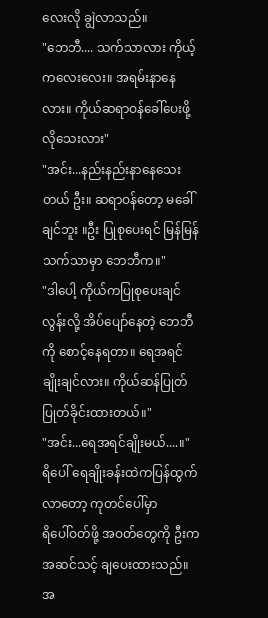လေးလို ချွဲလာသည်။
"ဘေဘီ.... သက်သာလား ကိုယ့် ကလေးလေး။ အရမ်းနာနေလား။ ကိုယ်ဆရာဝန်ခေါ်ပေးဖို့ လိုသေးလား"
"အင်း...နည်းနည်းနာနေသေးတယ် ဦး။ ဆရာဝန်တော့ မခေါ်ချင်ဘူး ။ဦး ပြုစုပေးရင် မြန်မြန်သက်သာမှာ ဘေဘီက။"
"ဒါပေါ့ ကိုယ်ကပြုစုပေးချင်လွန်းလို့ အိပ်ပျော်နေတဲ့ ဘေဘီကို စောင့်နေရတာ။ ရေအရင်ချိုးချင်လား။ ကိုယ်ဆန်ပြုတ် ပြုတ်ခိုင်းထားတယ်။"
"အင်း...ရေအရင်ချိုးမယ်....။"
ရိပေါ် ရေချိုးခန်းထဲကပြန်ထွက်လာတော့ ကုတင်ပေါ်မှာ
ရိပေါ်ဝတ်ဖို့ အဝတ်တွေကို ဦးက အဆင်သင့် ချပေးထားသည်။ အ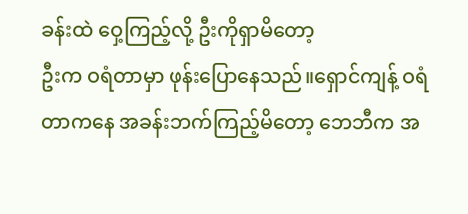ခန်းထဲ ဝှေ့ကြည့်လို့ ဦးကိုရှာမိတော့
ဦးက ဝရံတာမှာ ဖုန်းပြောနေသည်။ရှောင်ကျန့် ဝရံတာကနေ အခန်းဘက်ကြည့်မိတော့ ဘေဘီက အ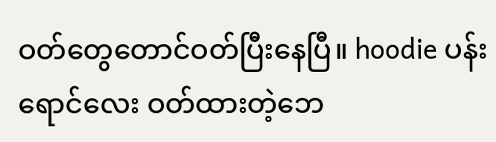ဝတ်တွေတောင်ဝတ်ပြီးနေပြီ။ hoodie ပန်းရောင်လေး ဝတ်ထားတဲ့ဘေ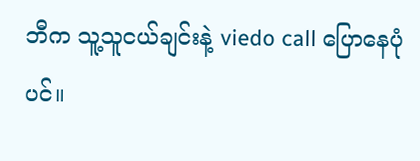ဘီက သူ့သူငယ်ချင်းနဲ့ viedo call ပြောနေပုံပင်။